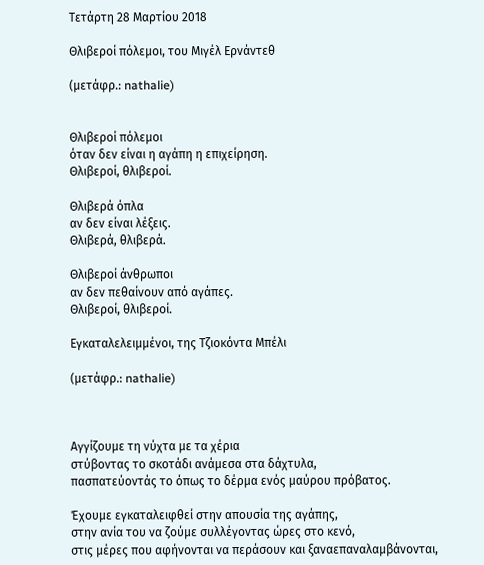Τετάρτη 28 Μαρτίου 2018

Θλιβεροί πόλεμοι, του Μιγέλ Ερνάντεθ

(μετάφρ.: nathalie)


Θλιβεροί πόλεμοι
όταν δεν είναι η αγάπη η επιχείρηση.
Θλιβεροί, θλιβεροί.

Θλιβερά όπλα
αν δεν είναι λέξεις.
Θλιβερά, θλιβερά.

Θλιβεροί άνθρωποι
αν δεν πεθαίνουν από αγάπες.
Θλιβεροί, θλιβεροί.

Εγκαταλελειμμένοι, της Τζιοκόντα Μπέλι

(μετάφρ.: nathalie)



Αγγίζουμε τη νύχτα με τα χέρια
στύβοντας το σκοτάδι ανάμεσα στα δάχτυλα,
πασπατεύοντάς τo όπως το δέρμα ενός μαύρου πρόβατος.

Έχουμε εγκαταλειφθεί στην απουσία της αγάπης,
στην ανία του να ζούμε συλλέγοντας ώρες στο κενό,
στις μέρες που αφήνονται να περάσουν και ξαναεπαναλαμβάνονται,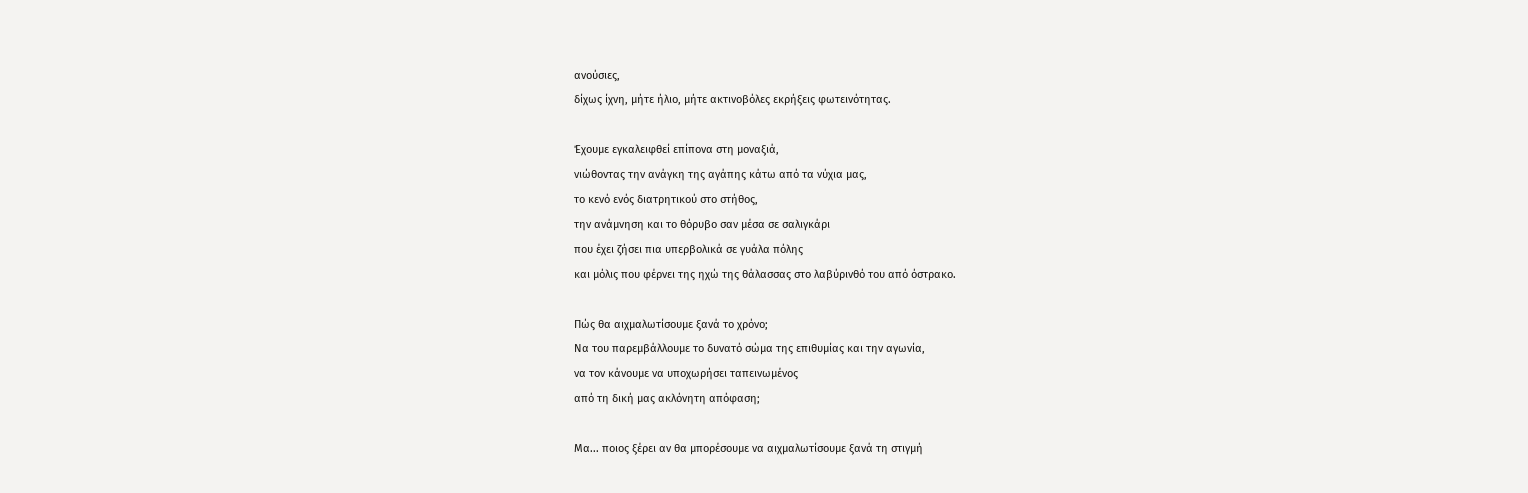ανούσιες,
δίχως ίχνη, μήτε ήλιο, μήτε ακτινοβόλες εκρήξεις φωτεινότητας.

Έχουμε εγκαλειφθεί επίπονα στη μοναξιά,
νιώθοντας την ανάγκη της αγάπης κάτω από τα νύχια μας,
το κενό ενός διατρητικού στο στήθος,
την ανάμνηση και το θόρυβο σαν μέσα σε σαλιγκάρι
που έχει ζήσει πια υπερβολικά σε γυάλα πόλης
και μόλις που φέρνει της ηχώ της θάλασσας στο λαβύρινθό του από όστρακο.

Πώς θα αιχμαλωτίσουμε ξανά το χρόνο;
Να του παρεμβάλλουμε το δυνατό σώμα της επιθυμίας και την αγωνία,
να τον κάνουμε να υποχωρήσει ταπεινωμένος
από τη δική μας ακλόνητη απόφαση;

Μα... ποιος ξέρει αν θα μπορέσουμε να αιχμαλωτίσουμε ξανά τη στιγμή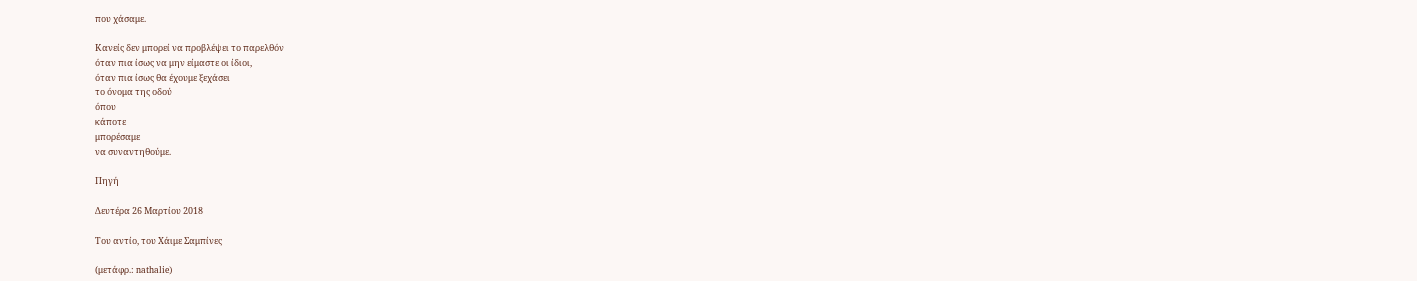που χάσαμε.

Κανείς δεν μπορεί να προβλέψει το παρελθόν
όταν πια ίσως να μην είμαστε οι ίδιοι,
όταν πια ίσως θα έχουμε ξεχάσει
το όνομα της οδού
όπου
κάποτε
μπορέσαμε
να συναντηθούμε.

Πηγή

Δευτέρα 26 Μαρτίου 2018

Του αντίο, του Χάιμε Σαμπίνες

(μετάφρ.: nathalie)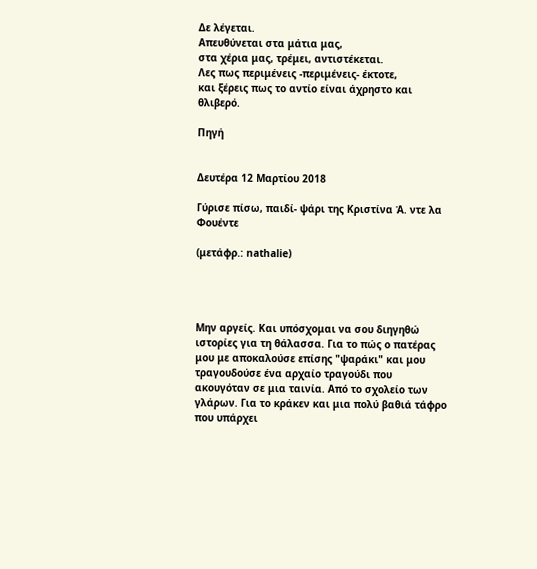Δε λέγεται.
Απευθύνεται στα μάτια μας,
στα χέρια μας, τρέμει, αντιστέκεται.
Λες πως περιμένεις -περιμένεις- έκτοτε,
και ξέρεις πως το αντίο είναι άχρηστο και θλιβερό.

Πηγή


Δευτέρα 12 Μαρτίου 2018

Γύρισε πίσω, παιδί- ψάρι της Κριστίνα Ά. ντε λα Φουέντε

(μετάφρ.: nathalie)




Μην αργείς. Και υπόσχομαι να σου διηγηθώ ιστορίες για τη θάλασσα. Για το πώς ο πατέρας μου με αποκαλούσε επίσης "ψαράκι" και μου τραγουδούσε ένα αρχαίο τραγούδι που ακουγόταν σε μια ταινία. Από το σχολείο των γλάρων. Για το κράκεν και μια πολύ βαθιά τάφρο που υπάρχει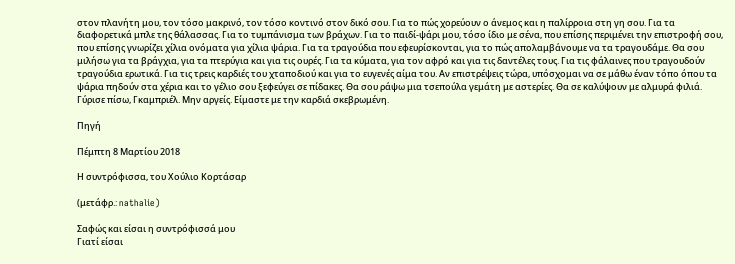στον πλανήτη μου, τον τόσο μακρινό, τον τόσο κοντινό στον δικό σου. Για το πώς χορεύουν ο άνεμος και η παλίρροια στη γη σου. Για τα διαφορετικά μπλε της θάλασσας. Για το τυμπάνισμα των βράχων. Για το παιδί-ψάρι μου, τόσο ίδιο με σένα, που επίσης περιμένει την επιστροφή σου, που επίσης γνωρίζει χίλια ονόματα για χίλια ψάρια. Για τα τραγούδια που εφευρίσκονται, για το πώς απολαμβάνουμε να τα τραγουδάμε. Θα σου μιλήσω για τα βράγχια, για τα πτερύγια και για τις ουρές. Για τα κύματα, για τον αφρό και για τις δαντέλες τους. Για τις φάλαινες που τραγουδούν τραγούδια ερωτικά. Για τις τρεις καρδιές του χταποδιού και για το ευγενές αίμα του. Αν επιστρέψεις τώρα, υπόσχομαι να σε μάθω έναν τόπο όπου τα ψάρια πηδούν στα χέρια και το γέλιο σου ξεφεύγει σε πίδακες. Θα σου ράψω μια τσεπούλα γεμάτη με αστερίες. Θα σε καλύψουν με αλμυρά φιλιά.
Γύρισε πίσω, Γκαμπριέλ. Μην αργείς. Είμαστε με την καρδιά σκεβρωμένη.

Πηγή

Πέμπτη 8 Μαρτίου 2018

Η συντρόφισσα, του Χούλιο Κορτάσαρ

(μετάφρ.: nathalie)

Σαφώς και είσαι η συντρόφισσά μου
Γιατί είσαι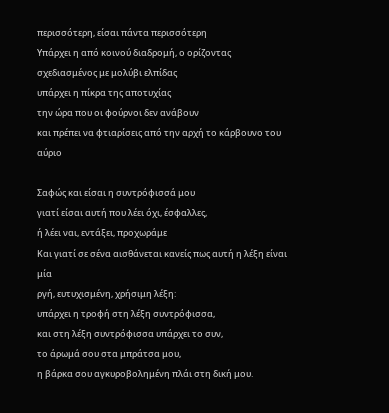περισσότερη, είσαι πάντα περισσότερη
Υπάρχει η από κοινού διαδρομή, ο ορίζοντας
σχεδιασμένος με μολύβι ελπίδας
υπάρχει η πίκρα της αποτυχίας
την ώρα που οι φούρνοι δεν ανάβουν
και πρέπει να φτιαρίσεις από την αρχή το κάρβουνο του αύριο

Σαφώς και είσαι η συντρόφισσά μου
γιατί είσαι αυτή που λέει όχι, έσφαλλες,
ή λέει ναι, εντάξει, προχωράμε
Και γιατί σε σένα αισθάνεται κανείς πως αυτή η λέξη είναι μία
ργή, ευτυχισμένη, χρήσιμη λέξη:
υπάρχει η τροφή στη λέξη συντρόφισσα,
και στη λέξη συντρόφισσα υπάρχει το συν,
το άρωμά σου στα μπράτσα μου,
η βάρκα σου αγκυροβολημένη πλάι στη δική μου.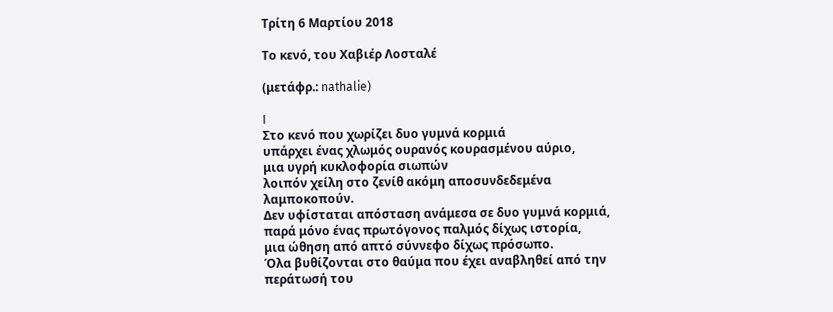Τρίτη 6 Μαρτίου 2018

Το κενό, του Χαβιέρ Λοσταλέ

(μετάφρ.: nathalie)

I
Στο κενό που χωρίζει δυο γυμνά κορμιά
υπάρχει ένας χλωμός ουρανός κουρασμένου αύριο,
μια υγρή κυκλοφορία σιωπών
λοιπόν χείλη στο ζενίθ ακόμη αποσυνδεδεμένα λαμποκοπούν.
Δεν υφίσταται απόσταση ανάμεσα σε δυο γυμνά κορμιά,
παρά μόνο ένας πρωτόγονος παλμός δίχως ιστορία,
μια ώθηση από απτό σύννεφο δίχως πρόσωπο.
Όλα βυθίζονται στο θαύμα που έχει αναβληθεί από την περάτωσή του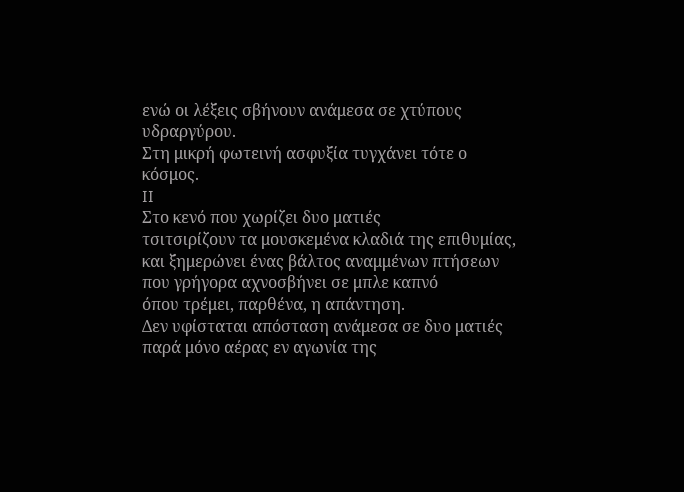ενώ οι λέξεις σβήνουν ανάμεσα σε χτύπους υδραργύρου.
Στη μικρή φωτεινή ασφυξία τυγχάνει τότε ο κόσμος.
II
Στο κενό που χωρίζει δυο ματιές
τσιτσιρίζουν τα μουσκεμένα κλαδιά της επιθυμίας,
και ξημερώνει ένας βάλτος αναμμένων πτήσεων
που γρήγορα αχνοσβήνει σε μπλε καπνό
όπου τρέμει, παρθένα, η απάντηση.
Δεν υφίσταται απόσταση ανάμεσα σε δυο ματιές
παρά μόνο αέρας εν αγωνία της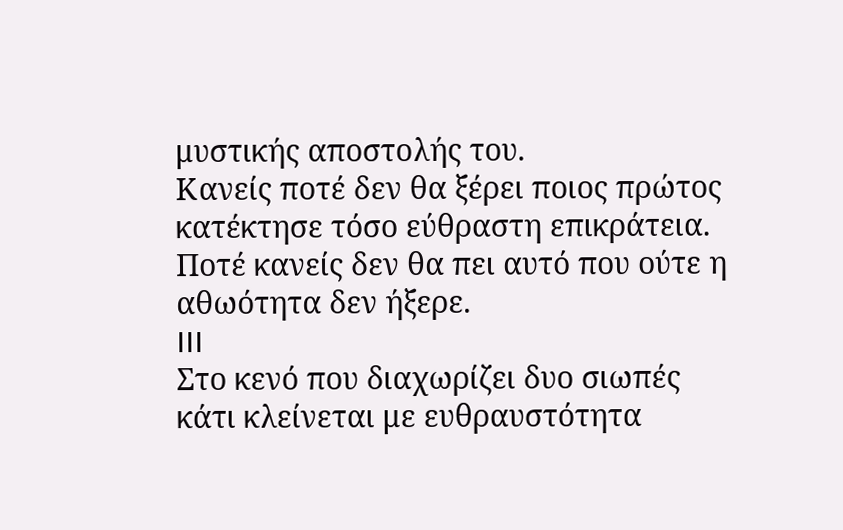μυστικής αποστολής του.
Κανείς ποτέ δεν θα ξέρει ποιος πρώτος κατέκτησε τόσο εύθραστη επικράτεια.
Ποτέ κανείς δεν θα πει αυτό που ούτε η αθωότητα δεν ήξερε.
III
Στο κενό που διαχωρίζει δυο σιωπές
κάτι κλείνεται με ευθραυστότητα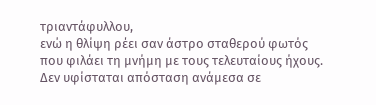τριαντάφυλλου,
ενώ η θλίψη ρέει σαν άστρο σταθερού φωτός
που φιλάει τη μνήμη με τους τελευταίους ήχους.
Δεν υφίσταται απόσταση ανάμεσα σε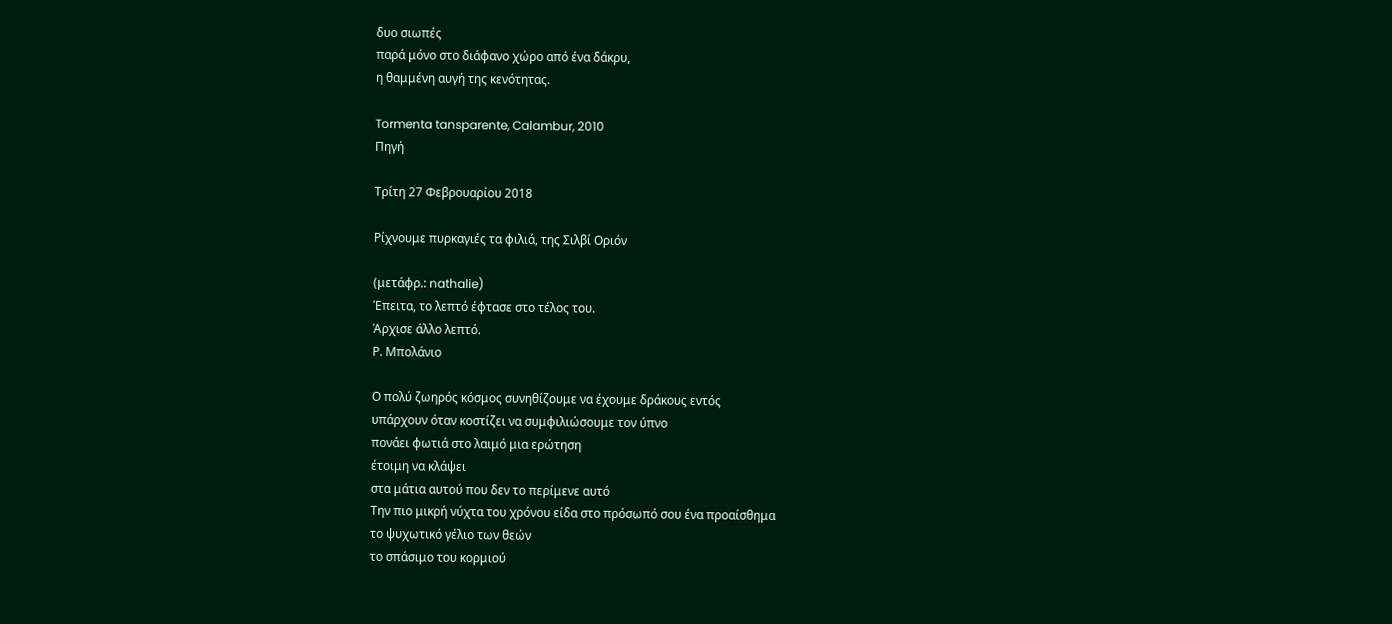δυο σιωπές
παρά μόνο στο διάφανο χώρο από ένα δάκρυ,
η θαμμένη αυγή της κενότητας.

Tormenta tansparente, Calambur, 2010
Πηγή

Τρίτη 27 Φεβρουαρίου 2018

Ρίχνουμε πυρκαγιές τα φιλιά, της Σιλβί Οριόν

(μετάφρ.: nathalie)
Έπειτα, το λεπτό έφτασε στο τέλος του.
Άρχισε άλλο λεπτό.
Ρ. Μπολάνιο

Ο πολύ ζωηρός κόσμος συνηθίζουμε να έχουμε δράκους εντός
υπάρχουν όταν κοστίζει να συμφιλιώσουμε τον ύπνο
πονάει φωτιά στο λαιμό μια ερώτηση
έτοιμη να κλάψει
στα μάτια αυτού που δεν το περίμενε αυτό
Την πιο μικρή νύχτα του χρόνου είδα στο πρόσωπό σου ένα προαίσθημα
το ψυχωτικό γέλιο των θεών
το σπάσιμο του κορμιού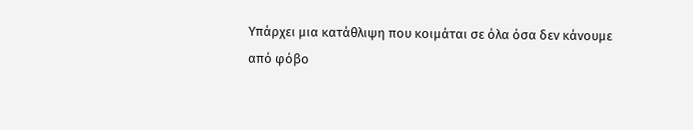Υπάρχει μια κατάθλιψη που κοιμάται σε όλα όσα δεν κάνουμε
από φόβο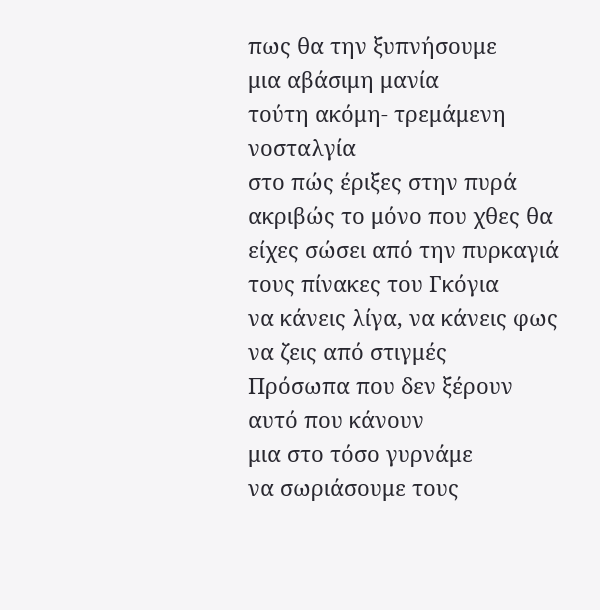πως θα την ξυπνήσουμε
μια αβάσιμη μανία
τούτη ακόμη- τρεμάμενη νοσταλγία
στο πώς έριξες στην πυρά ακριβώς το μόνο που χθες θα είχες σώσει από την πυρκαγιά
τους πίνακες του Γκόγια
να κάνεις λίγα, να κάνεις φως
να ζεις από στιγμές
Πρόσωπα που δεν ξέρουν αυτό που κάνουν
μια στο τόσο γυρνάμε
να σωριάσουμε τους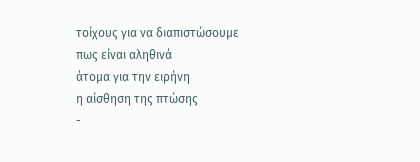τοίχους για να διαπιστώσουμε πως είναι αληθινά
άτομα για την ειρήνη
η αίσθηση της πτώσης
-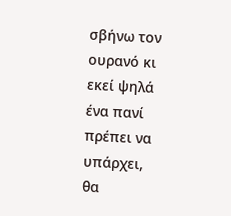σβήνω τον ουρανό κι εκεί ψηλά ένα πανί
πρέπει να υπάρχει,
θα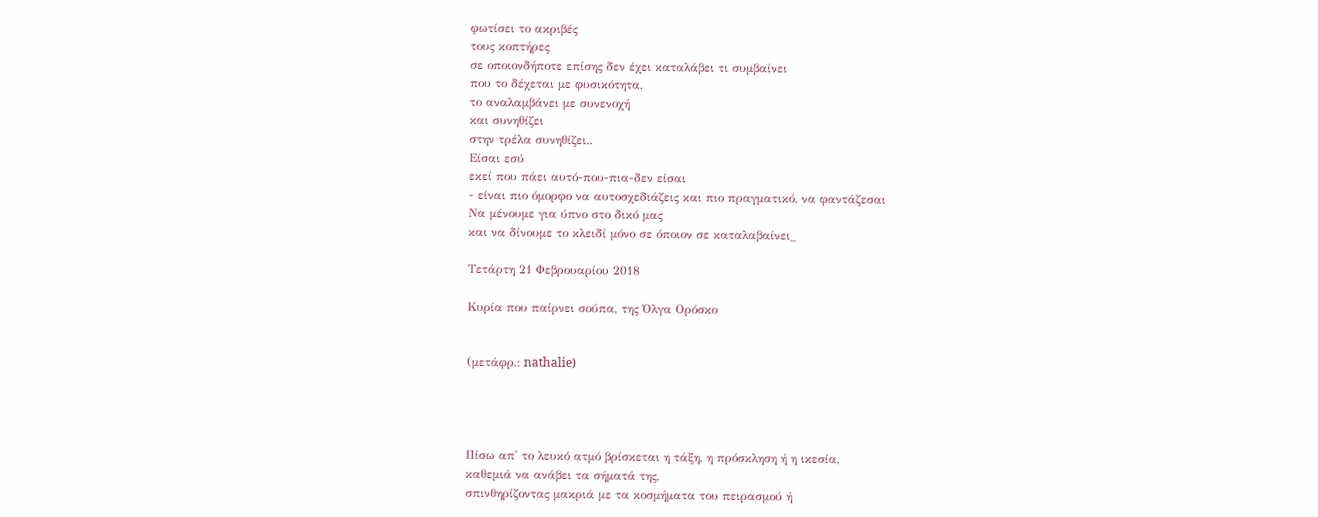φωτίσει το ακριβές
τους κοπτήρες
σε οποιονδήποτε επίσης δεν έχει καταλάβει τι συμβαίνει
που το δέχεται με φυσικότητα,
το αναλαμβάνει με συνενοχή
και συνηθίζει
στην τρέλα συνηθίζει..
Είσαι εσύ
εκεί που πάει αυτό-που-πια-δεν είσαι
- είναι πιο όμορφο να αυτοσχεδιάζεις και πιο πραγματικό, να φαντάζεσαι
Να μένουμε για ύπνο στο δικό μας
και να δίνουμε το κλειδί μόνο σε όποιον σε καταλαβαίνει_

Τετάρτη 21 Φεβρουαρίου 2018

Κυρία που παίρνει σούπα, της Όλγα Ορόσκο


(μετάφρ.: nathalie)




Πίσω απ' το λευκό ατμό βρίσκεται η τάξη, η πρόσκληση ή η ικεσία,
καθεμιά να ανάβει τα σήματά της,
σπινθηρίζοντας μακριά με τα κοσμήματα του πειρασμού ή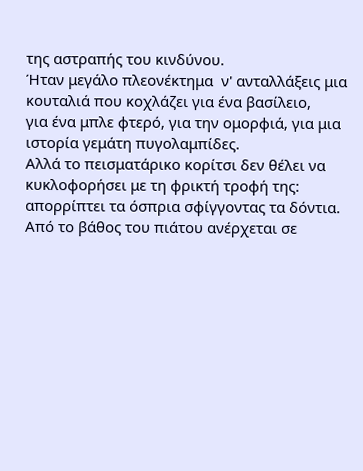της αστραπής του κινδύνου.
Ήταν μεγάλο πλεονέκτημα  ν' ανταλλάξεις μια κουταλιά που κοχλάζει για ένα βασίλειο,
για ένα μπλε φτερό, για την ομορφιά, για μια ιστορία γεμάτη πυγολαμπίδες.
Αλλά το πεισματάρικο κορίτσι δεν θέλει να κυκλοφορήσει με τη φρικτή τροφή της:
απορρίπτει τα όσπρια σφίγγοντας τα δόντια.
Από το βάθος του πιάτου ανέρχεται σε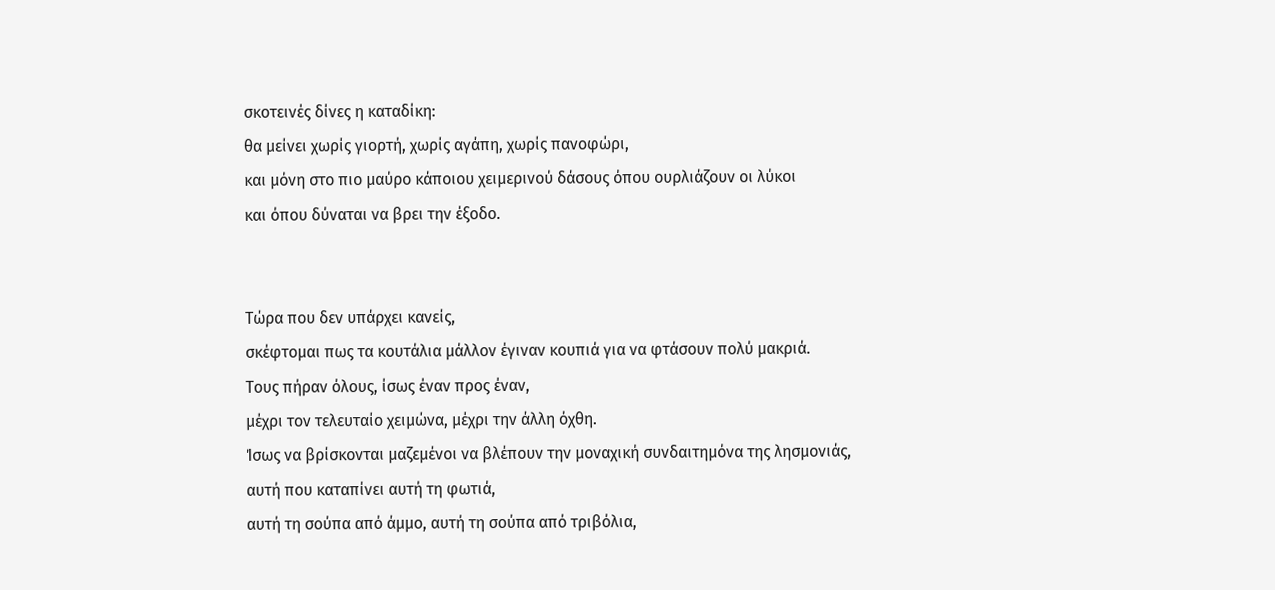σκοτεινές δίνες η καταδίκη:
θα μείνει χωρίς γιορτή, χωρίς αγάπη, χωρίς πανοφώρι,
και μόνη στο πιο μαύρο κάποιου χειμερινού δάσους όπου ουρλιάζουν οι λύκοι
και όπου δύναται να βρει την έξοδο.


Τώρα που δεν υπάρχει κανείς,
σκέφτομαι πως τα κουτάλια μάλλον έγιναν κουπιά για να φτάσουν πολύ μακριά.
Τους πήραν όλους, ίσως έναν προς έναν,
μέχρι τον τελευταίο χειμώνα, μέχρι την άλλη όχθη.
Ίσως να βρίσκονται μαζεμένοι να βλέπουν την μοναχική συνδαιτημόνα της λησμονιάς,
αυτή που καταπίνει αυτή τη φωτιά,
αυτή τη σούπα από άμμο, αυτή τη σούπα από τριβόλια,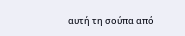αυτή τη σούπα από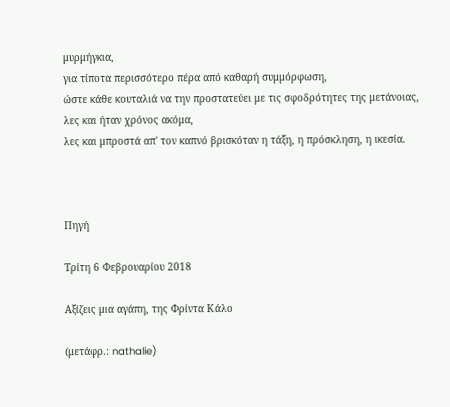μυρμήγκια,
για τίποτα περισσότερο πέρα από καθαρή συμμόρφωση,
ώστε κάθε κουταλιά να την προστατεύει με τις σφοδρότητες της μετάνοιας,
λες και ήταν χρόνος ακόμα,
λες και μπροστά απ' τον καπνό βρισκόταν η τάξη, η πρόσκληση, η ικεσία.



Πηγή

Τρίτη 6 Φεβρουαρίου 2018

Αξίζεις μια αγάπη, της Φρίντα Κάλο

(μετάφρ.: nathalie)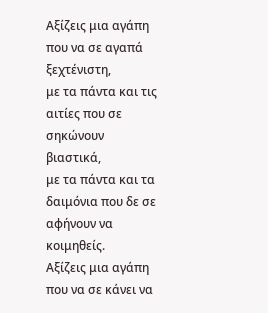Αξίζεις μια αγάπη που να σε αγαπά ξεχτένιστη,
με τα πάντα και τις αιτίες που σε σηκώνουν βιαστικά,
με τα πάντα και τα δαιμόνια που δε σε αφήνουν να κοιμηθείς.
Αξίζεις μια αγάπη που να σε κάνει να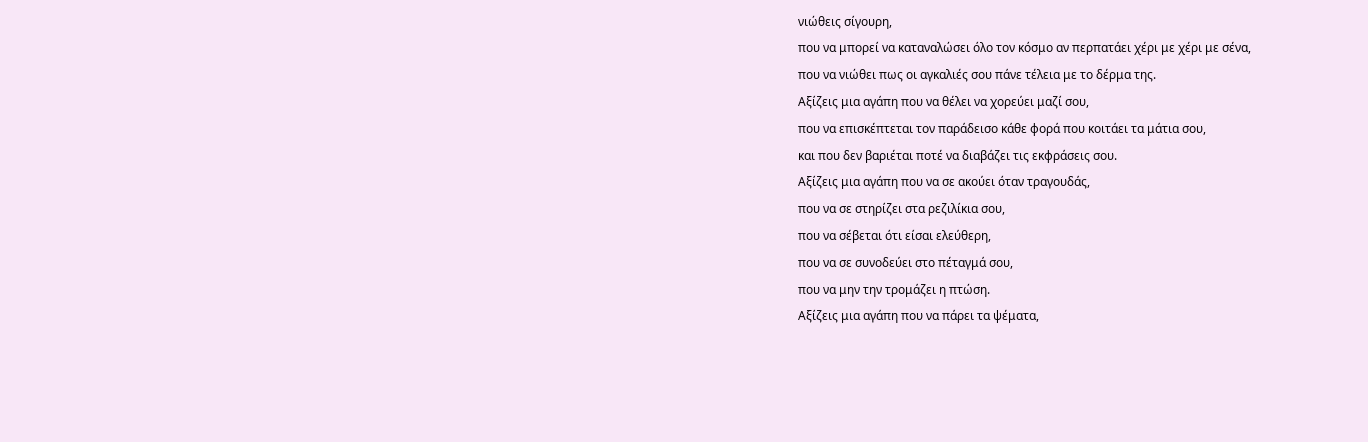νιώθεις σίγουρη,
που να μπορεί να καταναλώσει όλο τον κόσμο αν περπατάει χέρι με χέρι με σένα,
που να νιώθει πως οι αγκαλιές σου πάνε τέλεια με το δέρμα της.
Αξίζεις μια αγάπη που να θέλει να χορεύει μαζί σου,
που να επισκέπτεται τον παράδεισο κάθε φορά που κοιτάει τα μάτια σου,
και που δεν βαριέται ποτέ να διαβάζει τις εκφράσεις σου.
Αξίζεις μια αγάπη που να σε ακούει όταν τραγουδάς,
που να σε στηρίζει στα ρεζιλίκια σου,
που να σέβεται ότι είσαι ελεύθερη,
που να σε συνοδεύει στο πέταγμά σου,
που να μην την τρομάζει η πτώση.
Αξίζεις μια αγάπη που να πάρει τα ψέματα,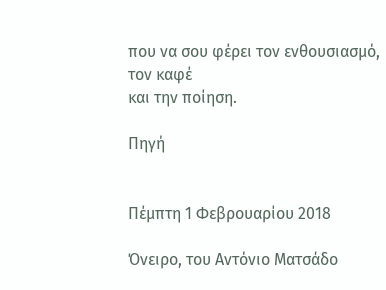που να σου φέρει τον ενθουσιασμό,
τον καφέ
και την ποίηση.

Πηγή


Πέμπτη 1 Φεβρουαρίου 2018

Όνειρο, του Αντόνιο Ματσάδο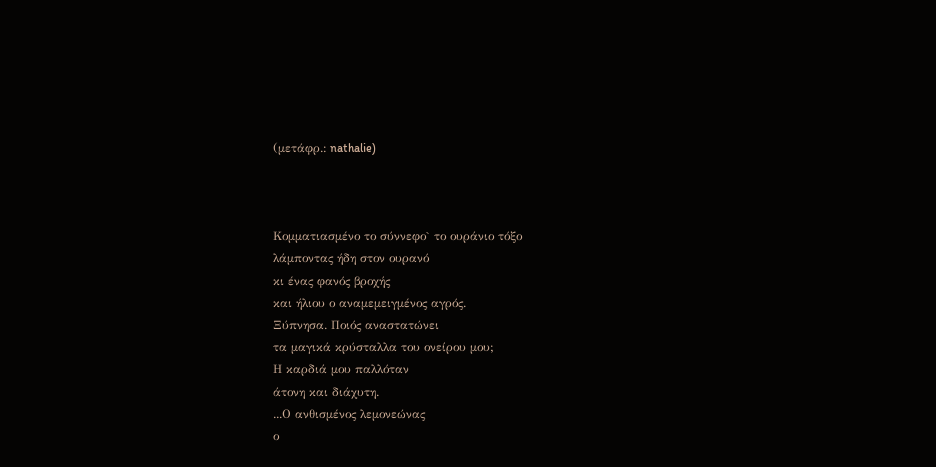(μετάφρ.: nathalie)



Κομματιασμένο το σύννεφο` το ουράνιο τόξο
λάμποντας ήδη στον ουρανό
κι ένας φανός βροχής
και ήλιου ο αναμεμειγμένος αγρός.
Ξύπνησα. Ποιός αναστατώνει
τα μαγικά κρύσταλλα του ονείρου μου;
Η καρδιά μου παλλόταν
άτονη και διάχυτη.
...Ο ανθισμένος λεμονεώνας
ο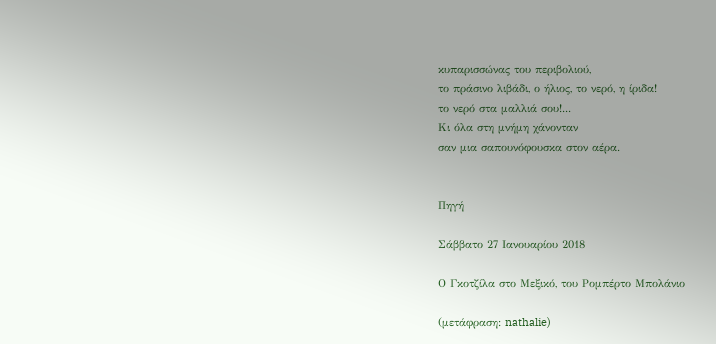κυπαρισσώνας του περιβολιού,
το πράσινο λιβάδι, ο ήλιος, το νερό, η ίριδα!
το νερό στα μαλλιά σου!...
Κι όλα στη μνήμη χάνονταν
σαν μια σαπουνόφουσκα στον αέρα.


Πηγή

Σάββατο 27 Ιανουαρίου 2018

Ο Γκοτζίλα στο Μεξικό, του Ρομπέρτο Μπολάνιο

(μετάφραση: nathalie)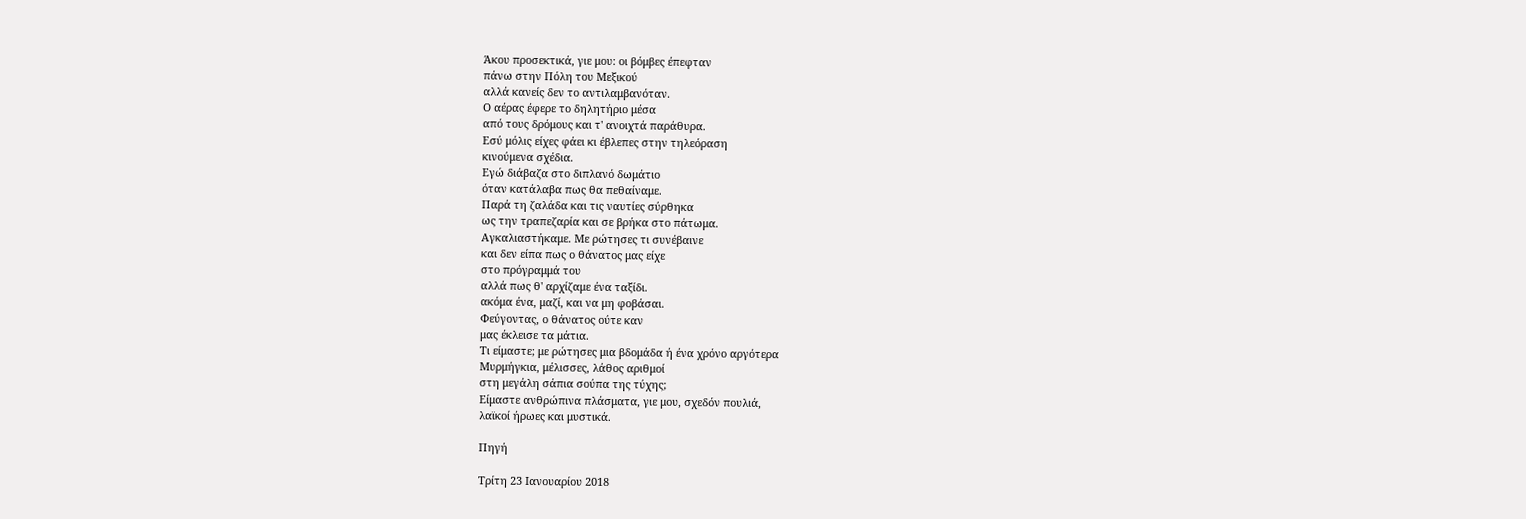Άκου προσεκτικά, γιε μου: οι βόμβες έπεφταν
πάνω στην Πόλη του Μεξικού
αλλά κανείς δεν το αντιλαμβανόταν.
Ο αέρας έφερε το δηλητήριο μέσα
από τους δρόμους και τ' ανοιχτά παράθυρα.
Εσύ μόλις είχες φάει κι έβλεπες στην τηλεόραση
κινούμενα σχέδια.
Εγώ διάβαζα στο διπλανό δωμάτιο
όταν κατάλαβα πως θα πεθαίναμε.
Παρά τη ζαλάδα και τις ναυτίες σύρθηκα
ως την τραπεζαρία και σε βρήκα στο πάτωμα.
Αγκαλιαστήκαμε. Με ρώτησες τι συνέβαινε
και δεν είπα πως ο θάνατος μας είχε
στο πρόγραμμά του
αλλά πως θ' αρχίζαμε ένα ταξίδι.
ακόμα ένα, μαζί, και να μη φοβάσαι.
Φεύγοντας, ο θάνατος ούτε καν
μας έκλεισε τα μάτια.
Τι είμαστε; με ρώτησες μια βδομάδα ή ένα χρόνο αργότερα
Μυρμήγκια, μέλισσες, λάθος αριθμοί
στη μεγάλη σάπια σούπα της τύχης;
Είμαστε ανθρώπινα πλάσματα, γιε μου, σχεδόν πουλιά,
λαϊκοί ήρωες και μυστικά.

Πηγή

Τρίτη 23 Ιανουαρίου 2018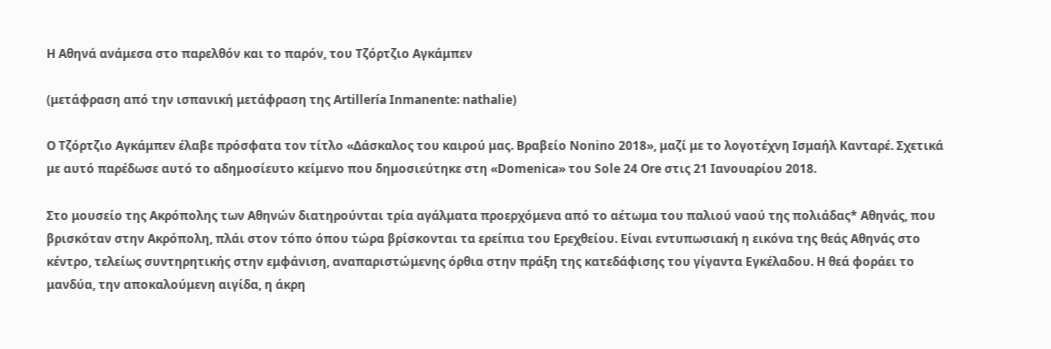Η Αθηνά ανάμεσα στο παρελθόν και το παρόν, του Τζόρτζιο Αγκάμπεν

(μετάφραση από την ισπανική μετάφραση της Artillería Inmanente: nathalie)

Ο Τζόρτζιο Αγκάμπεν έλαβε πρόσφατα τον τίτλο «Δάσκαλος του καιρού μας. Βραβείο Nonino 2018», μαζί με το λογοτέχνη Ισμαήλ Κανταρέ. Σχετικά με αυτό παρέδωσε αυτό το αδημοσίευτο κείμενο που δημοσιεύτηκε στη «Domenica» του Sole 24 Ore στις 21 Ιανουαρίου 2018.

Στο μουσείο της Ακρόπολης των Αθηνών διατηρούνται τρία αγάλματα προερχόμενα από το αέτωμα του παλιού ναού της πολιάδας* Αθηνάς, που βρισκόταν στην Ακρόπολη, πλάι στον τόπο όπου τώρα βρίσκονται τα ερείπια του Ερεχθείου. Είναι εντυπωσιακή η εικόνα της θεάς Αθηνάς στο κέντρο, τελείως συντηρητικής στην εμφάνιση, αναπαριστώμενης όρθια στην πράξη της κατεδάφισης του γίγαντα Εγκέλαδου. Η θεά φοράει το μανδύα, την αποκαλούμενη αιγίδα, η άκρη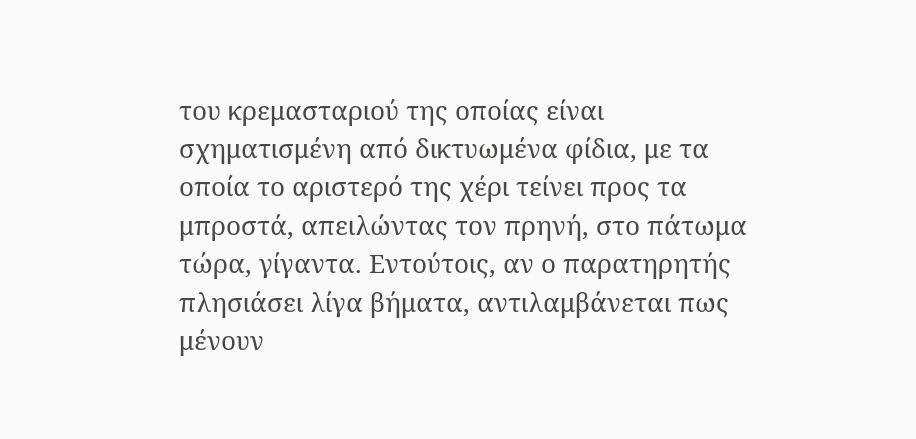του κρεμασταριού της οποίας είναι σχηματισμένη από δικτυωμένα φίδια, με τα οποία το αριστερό της χέρι τείνει προς τα μπροστά, απειλώντας τον πρηνή, στο πάτωμα τώρα, γίγαντα. Εντούτοις, αν ο παρατηρητής πλησιάσει λίγα βήματα, αντιλαμβάνεται πως μένουν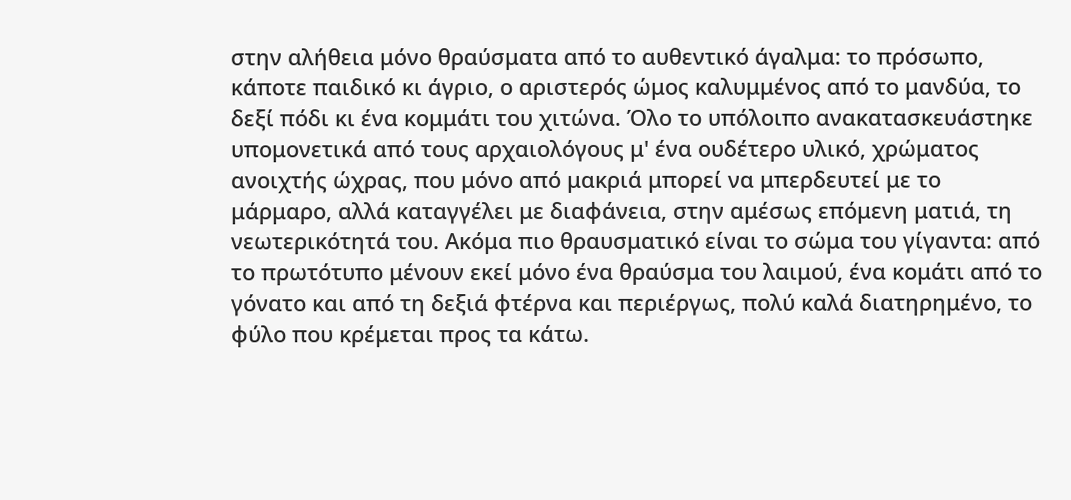στην αλήθεια μόνο θραύσματα από το αυθεντικό άγαλμα: το πρόσωπο, κάποτε παιδικό κι άγριο, ο αριστερός ώμος καλυμμένος από το μανδύα, το δεξί πόδι κι ένα κομμάτι του χιτώνα. Όλο το υπόλοιπο ανακατασκευάστηκε υπομονετικά από τους αρχαιολόγους μ' ένα ουδέτερο υλικό, χρώματος ανοιχτής ώχρας, που μόνο από μακριά μπορεί να μπερδευτεί με το μάρμαρο, αλλά καταγγέλει με διαφάνεια, στην αμέσως επόμενη ματιά, τη νεωτερικότητά του. Ακόμα πιο θραυσματικό είναι το σώμα του γίγαντα: από το πρωτότυπο μένουν εκεί μόνο ένα θραύσμα του λαιμού, ένα κομάτι από το γόνατο και από τη δεξιά φτέρνα και περιέργως, πολύ καλά διατηρημένο, το φύλο που κρέμεται προς τα κάτω.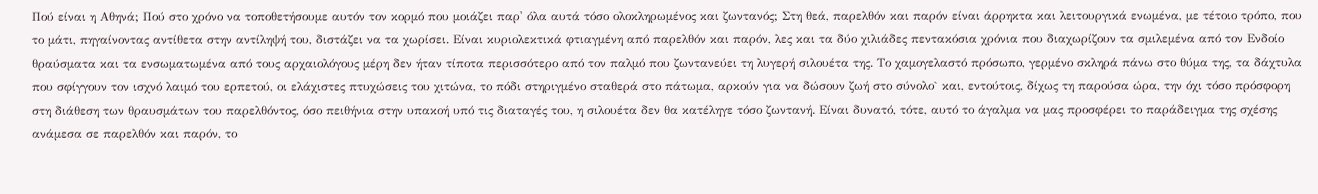Πού είναι η Αθηνά; Πού στο χρόνο να τοποθετήσουμε αυτόν τον κορμό που μοιάζει παρ' όλα αυτά τόσο ολοκληρωμένος και ζωντανός; Στη θεά, παρελθόν και παρόν είναι άρρηκτα και λειτουργικά ενωμένα, με τέτοιο τρόπο, που το μάτι, πηγαίνοντας αντίθετα στην αντίληψή του, διστάζει να τα χωρίσει. Είναι κυριολεκτικά φτιαγμένη από παρελθόν και παρόν, λες και τα δύο χιλιάδες πεντακόσια χρόνια που διαχωρίζουν τα σμιλεμένα από τον Ενδοίο θραύσματα και τα ενσωματωμένα από τους αρχαιολόγους μέρη δεν ήταν τίποτα περισσότερο από τον παλμό που ζωντανεύει τη λυγερή σιλουέτα της. Το χαμογελαστό πρόσωπο, γερμένο σκληρά πάνω στο θύμα της, τα δάχτυλα που σφίγγουν τον ισχνό λαιμό του ερπετού, οι ελάχιστες πτυχώσεις του χιτώνα, το πόδι στηριγμένο σταθερά στο πάτωμα, αρκούν για να δώσουν ζωή στο σύνολο` και, εντούτοις, δίχως τη παρούσα ώρα, την όχι τόσο πρόσφορη στη διάθεση των θραυσμάτων του παρελθόντος, όσο πειθήνια στην υπακοή υπό τις διαταγές του, η σιλουέτα δεν θα κατέληγε τόσο ζωντανή. Είναι δυνατό, τότε, αυτό το άγαλμα να μας προσφέρει το παράδειγμα της σχέσης ανάμεσα σε παρελθόν και παρόν, το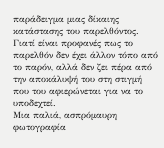παράδειγμα μιας δίκαιης κατάστασης του παρελθόντος. Γιατί είναι προφανές πως το παρελθόν δεν έχει άλλον τόπο από το παρόν, αλλά δεν ζει πέρα από την αποκάλυψή του στη στιγμή που του αφιερώνεται για να το υποδεχτεί.
Μια παλιά, ασπρόμαυρη φωτογραφία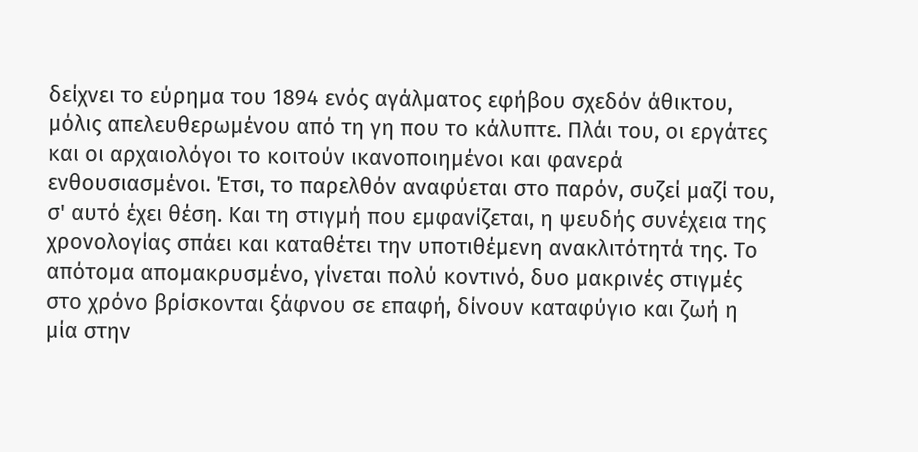δείχνει το εύρημα του 1894 ενός αγάλματος εφήβου σχεδόν άθικτου, μόλις απελευθερωμένου από τη γη που το κάλυπτε. Πλάι του, οι εργάτες και οι αρχαιολόγοι το κοιτούν ικανοποιημένοι και φανερά ενθουσιασμένοι. Έτσι, το παρελθόν αναφύεται στο παρόν, συζεί μαζί του, σ' αυτό έχει θέση. Και τη στιγμή που εμφανίζεται, η ψευδής συνέχεια της χρονολογίας σπάει και καταθέτει την υποτιθέμενη ανακλιτότητά της. Το απότομα απομακρυσμένο, γίνεται πολύ κοντινό, δυο μακρινές στιγμές στο χρόνο βρίσκονται ξάφνου σε επαφή, δίνουν καταφύγιο και ζωή η μία στην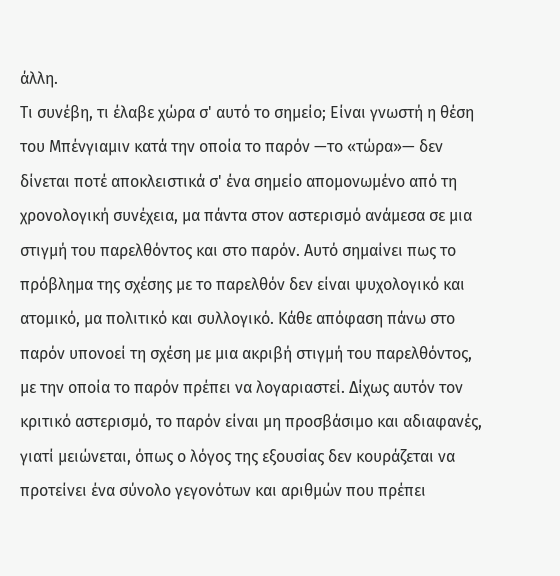άλλη.
Τι συνέβη, τι έλαβε χώρα σ' αυτό το σημείο; Είναι γνωστή η θέση του Μπένγιαμιν κατά την οποία το παρόν —το «τώρα»— δεν δίνεται ποτέ αποκλειστικά σ' ένα σημείο απομονωμένο από τη χρονολογική συνέχεια, μα πάντα στον αστερισμό ανάμεσα σε μια στιγμή του παρελθόντος και στο παρόν. Αυτό σημαίνει πως το πρόβλημα της σχέσης με το παρελθόν δεν είναι ψυχολογικό και ατομικό, μα πολιτικό και συλλογικό. Κάθε απόφαση πάνω στο παρόν υπονοεί τη σχέση με μια ακριβή στιγμή του παρελθόντος, με την οποία το παρόν πρέπει να λογαριαστεί. Δίχως αυτόν τον κριτικό αστερισμό, το παρόν είναι μη προσβάσιμο και αδιαφανές, γιατί μειώνεται, όπως ο λόγος της εξουσίας δεν κουράζεται να προτείνει ένα σύνολο γεγονότων και αριθμών που πρέπει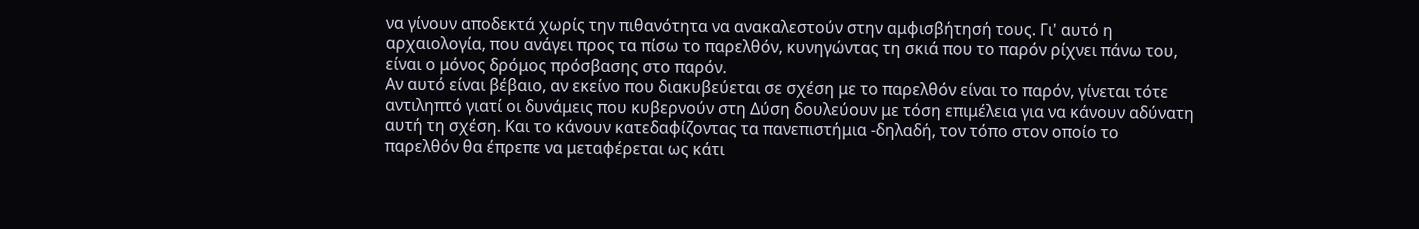να γίνουν αποδεκτά χωρίς την πιθανότητα να ανακαλεστούν στην αμφισβήτησή τους. Γι' αυτό η αρχαιολογία, που ανάγει προς τα πίσω το παρελθόν, κυνηγώντας τη σκιά που το παρόν ρίχνει πάνω του, είναι ο μόνος δρόμος πρόσβασης στο παρόν.
Αν αυτό είναι βέβαιο, αν εκείνο που διακυβεύεται σε σχέση με το παρελθόν είναι το παρόν, γίνεται τότε αντιληπτό γιατί οι δυνάμεις που κυβερνούν στη Δύση δουλεύουν με τόση επιμέλεια για να κάνουν αδύνατη αυτή τη σχέση. Και το κάνουν κατεδαφίζοντας τα πανεπιστήμια -δηλαδή, τον τόπο στον οποίο το παρελθόν θα έπρεπε να μεταφέρεται ως κάτι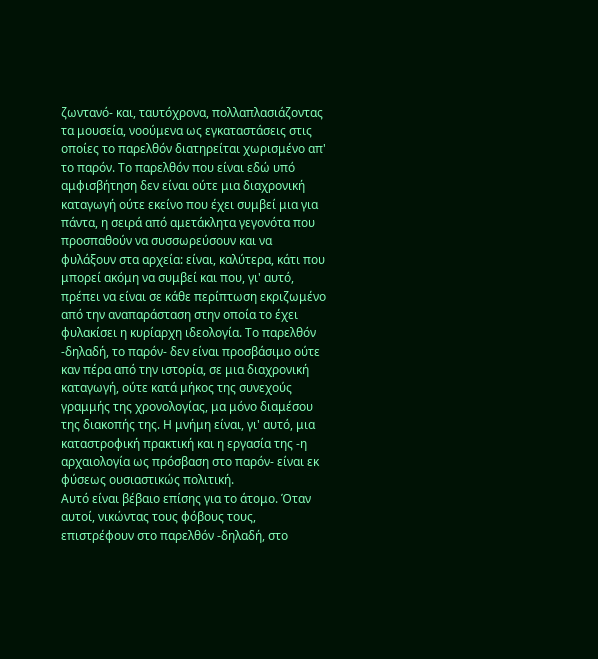ζωντανό- και, ταυτόχρονα, πολλαπλασιάζοντας τα μουσεία, νοούμενα ως εγκαταστάσεις στις οποίες το παρελθόν διατηρείται χωρισμένο απ' το παρόν. Το παρελθόν που είναι εδώ υπό αμφισβήτηση δεν είναι ούτε μια διαχρονική καταγωγή ούτε εκείνο που έχει συμβεί μια για πάντα, η σειρά από αμετάκλητα γεγονότα που προσπαθούν να συσσωρεύσουν και να φυλάξουν στα αρχεία: είναι, καλύτερα, κάτι που μπορεί ακόμη να συμβεί και που, γι' αυτό, πρέπει να είναι σε κάθε περίπτωση εκριζωμένο από την αναπαράσταση στην οποία το έχει φυλακίσει η κυρίαρχη ιδεολογία. Το παρελθόν -δηλαδή, το παρόν- δεν είναι προσβάσιμο ούτε καν πέρα από την ιστορία, σε μια διαχρονική καταγωγή, ούτε κατά μήκος της συνεχούς γραμμής της χρονολογίας, μα μόνο διαμέσου της διακοπής της. Η μνήμη είναι, γι' αυτό, μια καταστροφική πρακτική και η εργασία της -η αρχαιολογία ως πρόσβαση στο παρόν- είναι εκ φύσεως ουσιαστικώς πολιτική.
Αυτό είναι βέβαιο επίσης για το άτομο. Όταν αυτοί, νικώντας τους φόβους τους, επιστρέφουν στο παρελθόν -δηλαδή, στο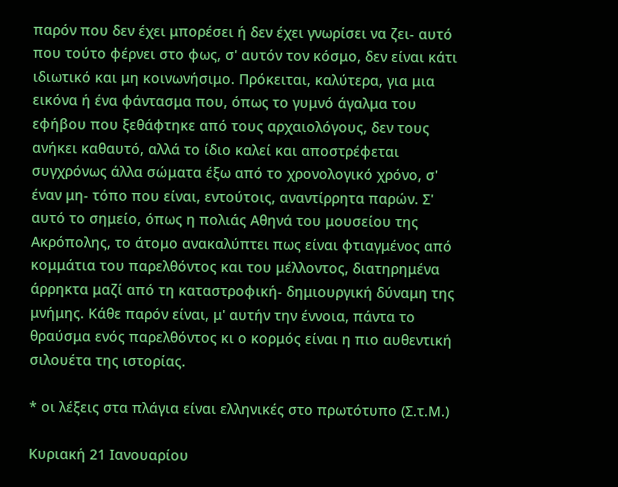παρόν που δεν έχει μπορέσει ή δεν έχει γνωρίσει να ζει- αυτό που τούτο φέρνει στο φως, σ' αυτόν τον κόσμο, δεν είναι κάτι ιδιωτικό και μη κοινωνήσιμο. Πρόκειται, καλύτερα, για μια εικόνα ή ένα φάντασμα που, όπως το γυμνό άγαλμα του εφήβου που ξεθάφτηκε από τους αρχαιολόγους, δεν τους ανήκει καθαυτό, αλλά το ίδιο καλεί και αποστρέφεται συγχρόνως άλλα σώματα έξω από το χρονολογικό χρόνο, σ' έναν μη- τόπο που είναι, εντούτοις, αναντίρρητα παρών. Σ' αυτό το σημείο, όπως η πολιάς Αθηνά του μουσείου της Ακρόπολης, το άτομο ανακαλύπτει πως είναι φτιαγμένος από κομμάτια του παρελθόντος και του μέλλοντος, διατηρημένα άρρηκτα μαζί από τη καταστροφική- δημιουργική δύναμη της μνήμης. Κάθε παρόν είναι, μ' αυτήν την έννοια, πάντα το θραύσμα ενός παρελθόντος κι ο κορμός είναι η πιο αυθεντική σιλουέτα της ιστορίας.

* οι λέξεις στα πλάγια είναι ελληνικές στο πρωτότυπο (Σ.τ.Μ.)

Κυριακή 21 Ιανουαρίου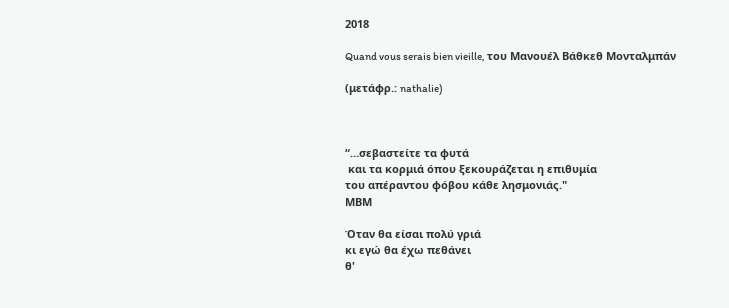2018

Quand vous serais bien vieille, του Μανουέλ Βάθκεθ Μονταλμπάν

(μετάφρ.: nathalie)



“…σεβαστείτε τα φυτά
 και τα κορμιά όπου ξεκουράζεται η επιθυμία
του απέραντου φόβου κάθε λησμονιάς."
MΒM

Όταν θα είσαι πολύ γριά
κι εγώ θα έχω πεθάνει
θ'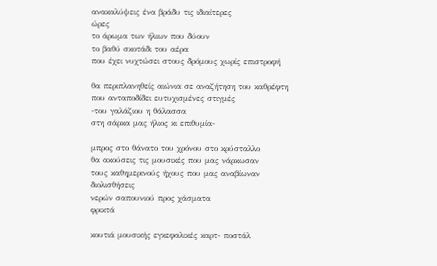ανακαλύψεις ένα βράδυ τις ιδιαίτερες
ώρες
το άρωμα των ήλιων που δύουν
το βαθύ σκοτάδι του αέρα
που έχει νυχτώσει στους δρόμους χωρίς επιστροφή

θα περιπλανηθείς αιώνια σε αναζήτηση του καθρέφτη
που ανταποδίδει ευτυχισμένες στιγμές
-του γαλάζιου η θάλασσα
στη σάρκα μας ήλιος κι επιθυμία-

μπρος στο θάνατο του χρόνου στο κρύσταλλο
θα ακούσεις τις μουσικές που μας νάρκωσαν
τους καθημερινούς ήχους που μας αναβίωναν
διολισθήσεις
νερών σαπουνιού προς χάσματα
φρικτά

κουτιά μουσικής εγκεφαλικές καρτ- ποστάλ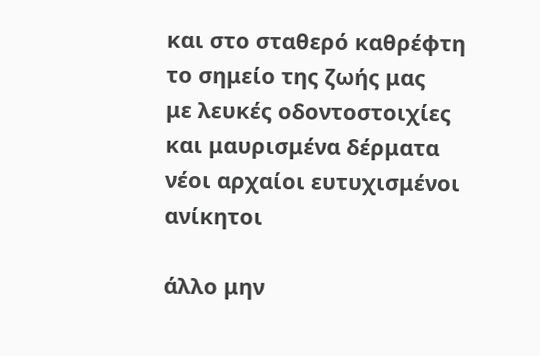και στο σταθερό καθρέφτη το σημείο της ζωής μας
με λευκές οδοντοστοιχίες και μαυρισμένα δέρματα
νέοι αρχαίοι ευτυχισμένοι ανίκητοι

άλλο μην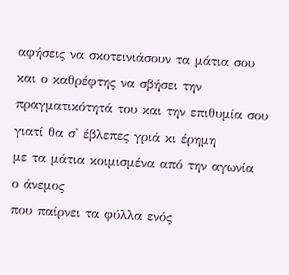αφήσεις να σκοτεινιάσουν τα μάτια σου
και ο καθρέφτης να σβήσει την πραγματικότητά του και την επιθυμία σου
γιατί θα σ' έβλεπες γριά κι έρημη
με τα μάτια κοιμισμένα από την αγωνία
ο άνεμος
που παίρνει τα φύλλα ενός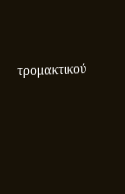τρομακτικού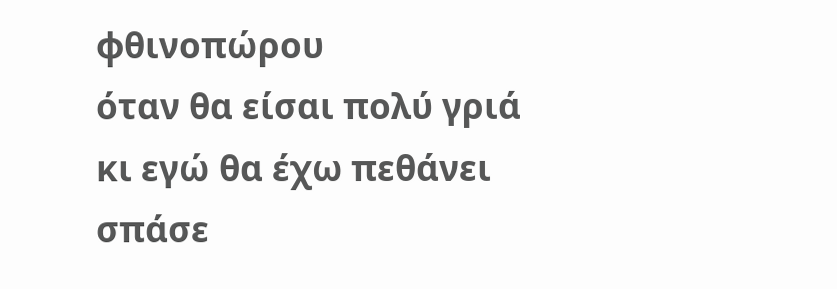φθινοπώρου
όταν θα είσαι πολύ γριά
κι εγώ θα έχω πεθάνει
σπάσε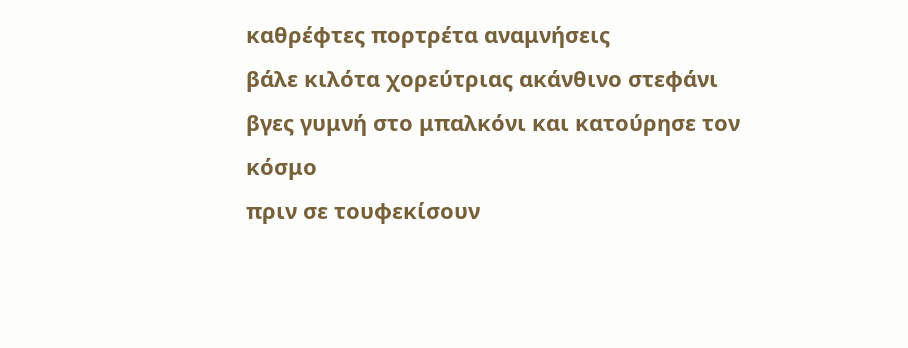καθρέφτες πορτρέτα αναμνήσεις
βάλε κιλότα χορεύτριας ακάνθινο στεφάνι
βγες γυμνή στο μπαλκόνι και κατούρησε τον κόσμο
πριν σε τουφεκίσουν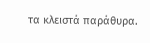τα κλειστά παράθυρα.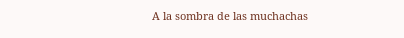A la sombra de las muchachas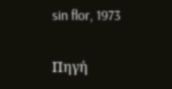sin flor, 1973

Πηγή